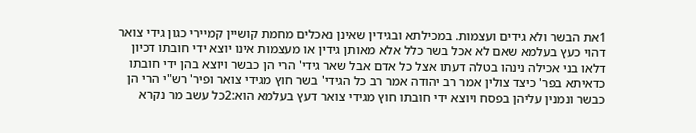1את הבשר ולא גידים ועצמות. במכילתא ובגידין שאינן נאכלים מחמת קושיין קמיירי כגון גידי צואר דהוי כעץ בעלמא שאם לא אכל בשר כלל אלא מאותן גידין או מעצמות אינו יוצא ידי חובתו דכיון דלאו בני אכילה נינהו בטלה דעתו אצל כל אדם אבל שאר גידי' הרי הן כבשר ויוצא בהן ידי חובתו כדאיתא בפר' כיצד צולין אמר רב יהודה אמר רב כל הגידי' בשר חוץ מגידי צואר ופיר' רש"י הרי הן כבשר ונמנין עליהן בפסח ויוצא ידי חובתו חוץ מגידי צואר דעץ בעלמא הוא:2כל עשב מר נקרא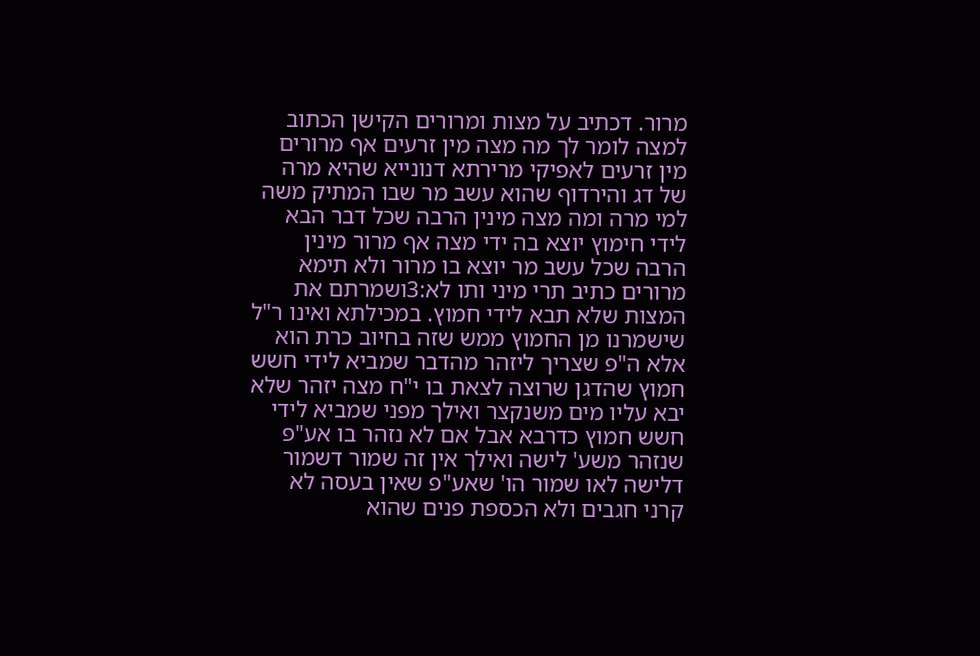מרור. דכתיב על מצות ומרורים הקישן הכתוב למצה לומר לך מה מצה מין זרעים אף מרורים מין זרעים לאפיקי מרירתא דנונייא שהיא מרה של דג והירדוף שהוא עשב מר שבו המתיק משה למי מרה ומה מצה מינין הרבה שכל דבר הבא לידי חימוץ יוצא בה ידי מצה אף מרור מינין הרבה שכל עשב מר יוצא בו מרור ולא תימא מרורים כתיב תרי מיני ותו לא:3ושמרתם את המצות שלא תבא לידי חמוץ. במכילתא ואינו ר"ל שישמרנו מן החמוץ ממש שזה בחיוב כרת הוא אלא ה"פ שצריך ליזהר מהדבר שמביא לידי חשש חמוץ שהדגן שרוצה לצאת בו י"ח מצה יזהר שלא יבא עליו מים משנקצר ואילך מפני שמביא לידי חשש חמוץ כדרבא אבל אם לא נזהר בו אע"פ שנזהר משע' לישה ואילך אין זה שמור דשמור דלישה לאו שמור הו' שאע"פ שאין בעסה לא קרני חגבים ולא הכספת פנים שהוא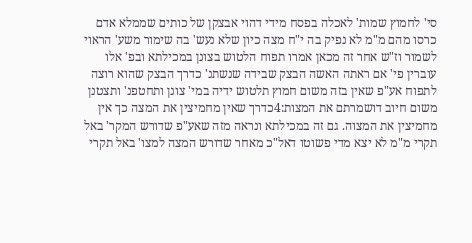סי' לחמוץ שמות' לאכלה בפסח מידי דהוי אבצקן של כותים שממלא אדם כרסו מהם מ"מ לא נפיק בה י"ח מצה כיון שלא נעש' בה שימור משע' הראוי לשמור וז"ש אחר זה מכאן אמרו תפוח הלטוש בצונן במכילתא ובפ' אלו עוברין פי' אם ראתה האשה הבצק שבידה שנשתנ' כדרך הבצק שהוא רוצה לתפוח אע"פ שאין בזה משום חמוץ תלטוש ידיה במי' צונן ותחטפנ' ותצטנן משום חיוב דושמרתם את המצות:4כדרך שאין מחמיצין את המצה כך אין מחמיצין את המצוה. גם זה במכילתא ונראה מזה שאע"פ שדורש המקר' באל תקרי מ"מ לא יצא מדי פשוטו דאל"כ מאחר שדורש המצה למצו' באל תקרי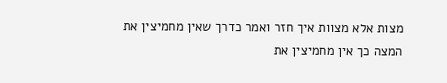מצות אלא מצוות איך חזר ואמר כדרך שאין מחמיצין את המצה כך אין מחמיצין את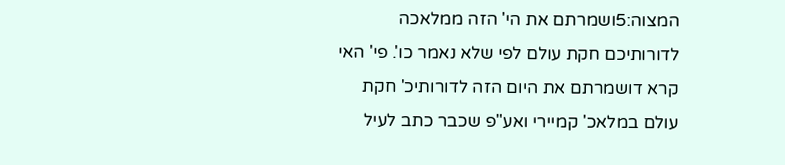המצוה:5ושמרתם את הי' הזה ממלאכה לדורותיכם חקת עולם לפי שלא נאמר כו'. פי' האי קרא דושמרתם את היום הזה לדורותיכ' חקת עולם במלאכ' קמיירי ואע"פ שכבר כתב לעיל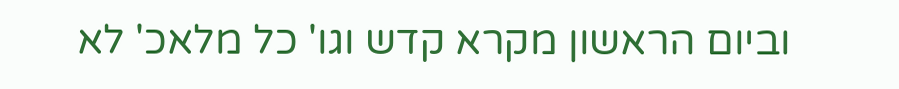וביום הראשון מקרא קדש וגו' כל מלאכ' לא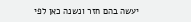יעשה בהם חזר ונשנה כאן לפי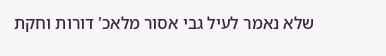שלא נאמר לעיל גבי אסור מלאכ' דורות וחקת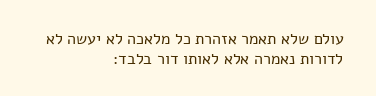עולם שלא תאמר אזהרת כל מלאכה לא יעשה לא לדורות נאמרה אלא לאותו דור בלבד: